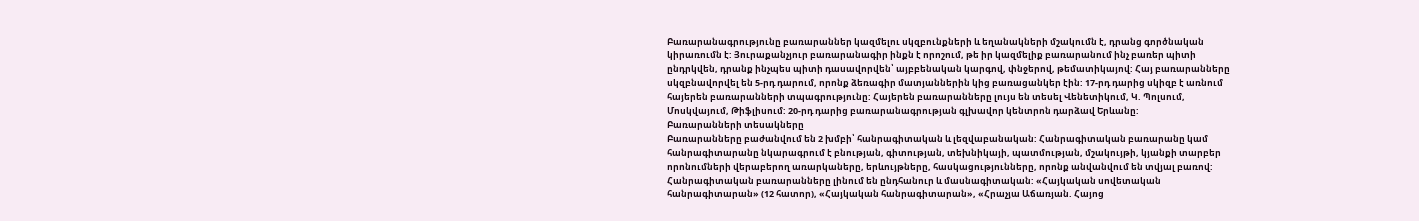Բառարանագրությունը բառարաններ կազմելու սկզբունքների և եղանակների մշակումն է, դրանց գործնական կիրառումն է: Յուրաքանչյուր բառարանագիր ինքն է որոշում, թե իր կազմելիք բառարանում ինչ բառեր պիտի ընդրկվեն, դրանք ինչպես պիտի դասավորվեն՝ այբբենական կարգով, փնջերով, թեմատիկայով: Հայ բառարանները սկզբնավորվել են 5-րդ դարում, որոնք ձեռագիր մատյաններին կից բառացանկեր էին: 17-րդ դարից սկիզբ է առնում հայերեն բառարանների տպագրությունը: Հայերեն բառարանները լույս են տեսել Վենետիկում, Կ. Պոլսում, Մոսկվայում, Թիֆլիսում: 20-րդ դարից բառարանագրության գլխավոր կենտրոն դարձավ Երևանը:
Բառարանների տեսակները
Բառարանները բաժանվում են 2 խմբի՝ հանրագիտական և լեզվաբանական: Հանրագիտական բառարանը կամ հանրագիտարանը նկարագրում է բնության, գիտության, տեխնիկայի, պատմության, մշակույթի, կյանքի տարբեր որոնումների վերաբերող առարկաները, երևույթները, հասկացությունները, որոնք անվանվում են տվյալ բառով: Հանրագիտական բառարանները լինում են ընդհանուր և մասնագիտական: «Հայկական սովետական հանրագիտարան» (12 հատոր), «Հայկական հանրագիտարան», «Հրաչյա Աճառյան. Հայոց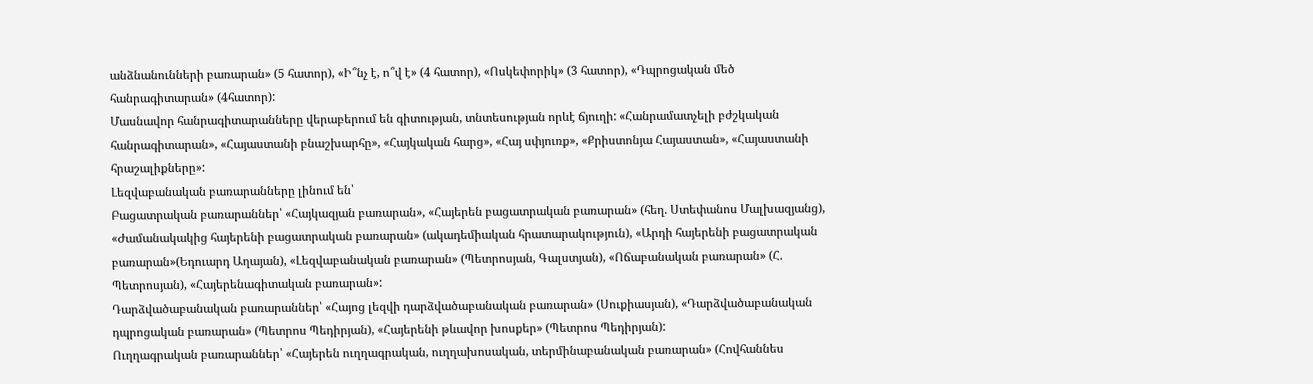անձնանունների բառարան» (5 հատոր), «Ի՞նչ է, ո՞վ է» (4 հատոր), «Ոսկեփորիկ» (3 հատոր), «Դպրոցական մեծ հանրագիտարան» (4հատոր):
Մասնավոր հանրագիտարանները վերաբերում են գիտության, տնտեսության որևէ ճյուղի: «Հանրամատչելի բժշկական հանրագիտարան», «Հայաստանի բնաշխարհը», «Հայկական հարց», «Հայ սփյուռք», «Քրիստոնյա Հայաստան», «Հայաստանի հրաշալիքները»:
Լեզվաբանական բառարանները լինում են՝
Բացատրական բառարաններ՝ «Հայկազյան բառարան», «Հայերեն բացատրական բառարան» (հեղ. Ստեփանոս Մալխազյանց), «Ժամանակակից հայերենի բացատրական բառարան» (ակադեմիական հրատարակություն), «Արդի հայերենի բացատրական բառարան»(Եդուարդ Աղայան), «Լեզվաբանական բառարան» (Պետրոսյան, Գալստյան), «Ոճաբանական բառարան» (Հ. Պետրոսյան), «Հայերենագիտական բառարան»:
Դարձվածաբանական բառարաններ՝ «Հայոց լեզվի դարձվածաբանական բառարան» (Սուքիասյան), «Դարձվածաբանական դպրոցական բառարան» (Պետրոս Պեդիրյան), «Հայերենի թևավոր խոսքեր» (Պետրոս Պեդիրյան):
Ուղղագրական բառարաններ՝ «Հայերեն ուղղագրական, ուղղախոսական, տերմինաբանական բառարան» (Հովհաննես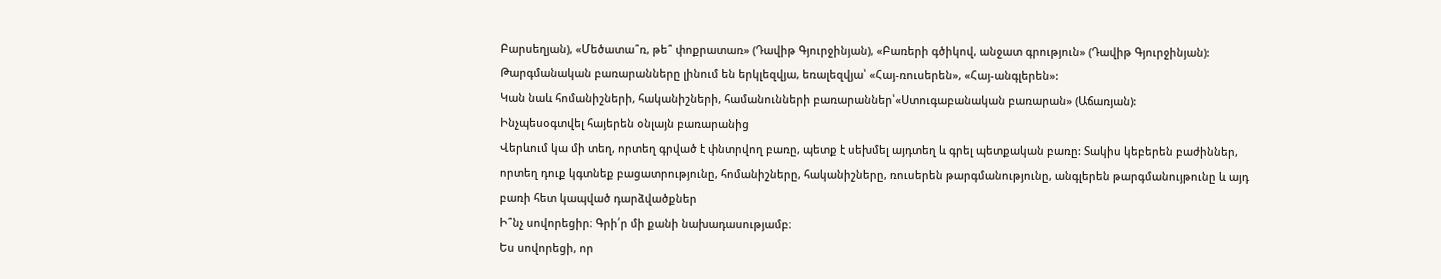Բարսեղյան), «Մեծատա՞ռ, թե՞ փոքրատառ» (Դավիթ Գյուրջինյան), «Բառերի գծիկով, անջատ գրություն» (Դավիթ Գյուրջինյան):
Թարգմանական բառարանները լինում են երկլեզվյա, եռալեզվյա՝ «Հայ-ռուսերեն», «Հայ-անգլերեն»:
Կան նաև հոմանիշների, հականիշների, համանունների բառարաններ՝«Ստուգաբանական բառարան» (Աճառյան):
Ինչպեսօգտվել հայերեն օնլայն բառարանից
Վերևում կա մի տեղ, որտեղ գրված է փնտրվող բառը, պետք է սեխմել այդտեղ և գրել պետքական բառը: Տակիս կեբերեն բաժիններ, որտեղ դուք կգտնեք բացատրությունը, հոմանիշները, հականիշները, ռուսերեն թարգմանությունը, անգլերեն թարգմանույթունը և այդ բառի հետ կապված դարձվածքներ
Ի՞նչ սովորեցիր։ Գրի՛ր մի քանի նախադասությամբ։
Ես սովորեցի, որ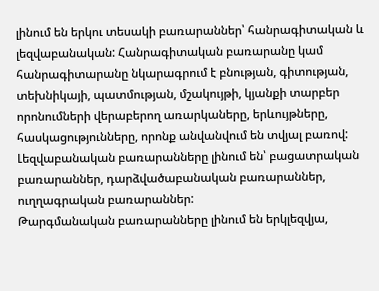լինում են երկու տեսակի բառարաններ՝ հանրագիտական և լեզվաբանական: Հանրագիտական բառարանը կամ հանրագիտարանը նկարագրում է բնության, գիտության, տեխնիկայի, պատմության, մշակույթի, կյանքի տարբեր որոնումների վերաբերող առարկաները, երևույթները, հասկացությունները, որոնք անվանվում են տվյալ բառով: Լեզվաբանական բառարանները լինում են՝ բացատրական բառարաններ, դարձվածաբանական բառարաններ, ուղղագրական բառարաններ:
Թարգմանական բառարանները լինում են երկլեզվյա,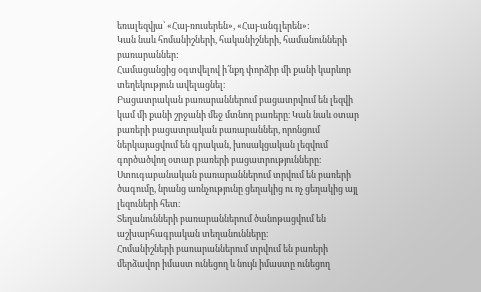եռալեզվյա՝ «Հայ-ռուսերեն», «Հայ-անգլերեն»:
Կան նաև հոմանիշների, հականիշների, համանունների բառարաններ:
Համացանցից օգտվելով ի՛նքդ փորձիր մի քանի կարևոր տեղեկություն ավելացնել։
Բացատրական բառարաններում բացատրվում են լեզվի կամ մի քանի շրջանի մեջ մտնող բառերը։ Կան նաև օտար բառերի բացատրական բառարաններ, որոնցում ներկայացվում են գրական, խոսակցական լեզվում գործածվող օտար բառերի բացատրությունները։
Ստուգաբանական բառարաններում տրվում են բառերի ծագումը, նրանց առնչությունը ցեղակից ու ոչ ցեղակից այլ լեզուների հետ։
Տեղանունների բառարաններում ծանոթացվում են աշխարհագրական տեղանունները։
Հոմանիշների բառարաններում տրվում են բառերի մերձավոր իմաստ ունեցող և նույն իմաստը ունեցող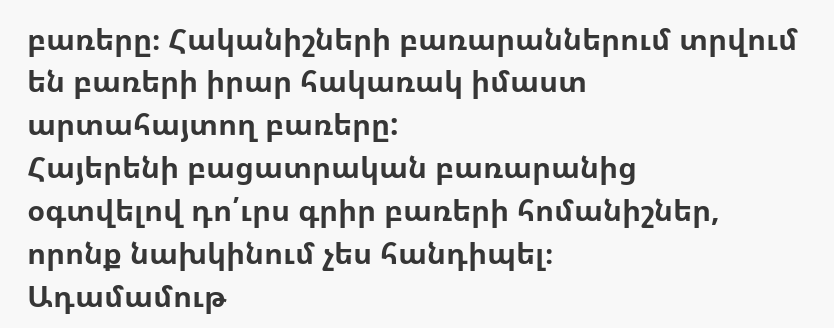բառերը։ Հականիշների բառարաններում տրվում են բառերի իրար հակառակ իմաստ արտահայտող բառերը:
Հայերենի բացատրական բառարանից օգտվելով դո՛ւրս գրիր բառերի հոմանիշներ, որոնք նախկինում չես հանդիպել։
Ադամամութ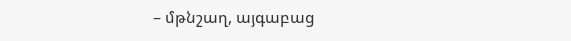– մթնշաղ, այգաբաց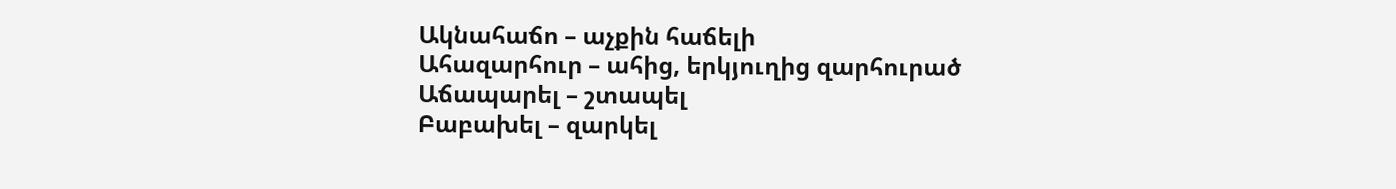Ակնահաճո – աչքին հաճելի
Ահազարհուր – ահից, երկյուղից զարհուրած
Աճապարել – շտապել
Բաբախել – զարկել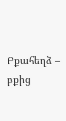Բքահեղձ – բքից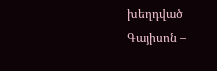խեղդված
Գայիսոն –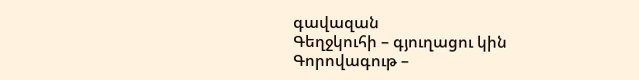գավազան
Գեղջկուհի – գյուղացու կին
Գորովագութ –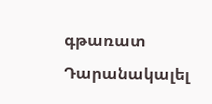գթառատ
Դարանակալել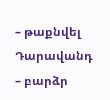– թաքնվել
Դարավանդ – բարձր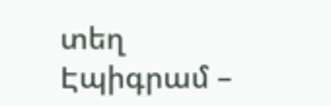տեղ
Էպիգրամ –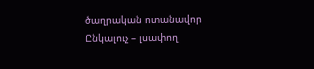ծաղրական ոտանավոր
Ընկալուչ – լսափող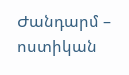Ժանդարմ – ոստիկան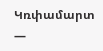Կռփամարտ —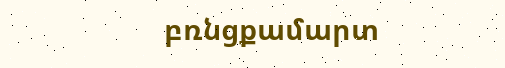բռնցքամարտ